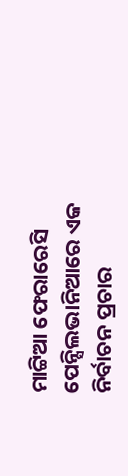ମାଟ୍ଟିଆ ଫେରାରେସି
ପେନ୍ସିଲଭାନିଆରେ ଏକ ନିର୍ବାଚନ ପ୍ରଚାର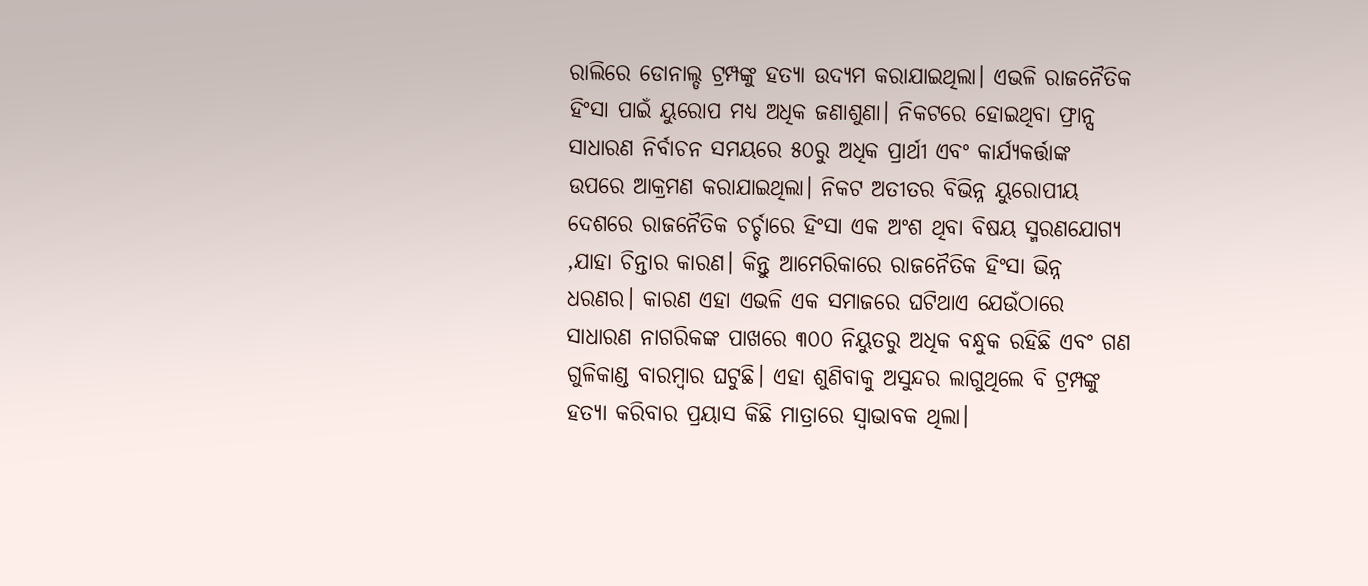ରାଲିରେ ଡୋନାଲ୍ଡ ଟ୍ରମ୍ପଙ୍କୁ ହତ୍ୟା ଉଦ୍ୟମ କରାଯାଇଥିଲା। ଏଭଳି ରାଜନୈତିକ ହିଂସା ପାଇଁ ୟୁରୋପ ମଧ୍ୟ ଅଧିକ ଜଣାଶୁଣା। ନିକଟରେ ହୋଇଥିବା ଫ୍ରାନ୍ସ ସାଧାରଣ ନିର୍ବାଚନ ସମୟରେ ୫୦ରୁ ଅଧିକ ପ୍ରାର୍ଥୀ ଏବଂ କାର୍ଯ୍ୟକର୍ତ୍ତାଙ୍କ ଉପରେ ଆକ୍ରମଣ କରାଯାଇଥିଲା। ନିକଟ ଅତୀତର ବିଭିନ୍ନ ୟୁରୋପୀୟ ଦେଶରେ ରାଜନୈତିକ ଚର୍ଚ୍ଚାରେ ହିଂସା ଏକ ଅଂଶ ଥିବା ବିଷୟ ସ୍ମରଣଯୋଗ୍ୟ ,ଯାହା ଚିନ୍ତାର କାରଣ। କିନ୍ତୁ ଆମେରିକାରେ ରାଜନୈତିକ ହିଂସା ଭିନ୍ନ ଧରଣର। କାରଣ ଏହା ଏଭଳି ଏକ ସମାଜରେ ଘଟିଥାଏ ଯେଉଁଠାରେ ସାଧାରଣ ନାଗରିକଙ୍କ ପାଖରେ ୩୦୦ ନିୟୁତରୁ ଅଧିକ ବନ୍ଧୁକ ରହିଛି ଏବଂ ଗଣ ଗୁଳିକାଣ୍ଡ ବାରମ୍ବାର ଘଟୁଛି। ଏହା ଶୁଣିବାକୁ ଅସୁନ୍ଦର ଲାଗୁଥିଲେ ବି ଟ୍ରମ୍ପଙ୍କୁ ହତ୍ୟା କରିବାର ପ୍ରୟାସ କିଛି ମାତ୍ରାରେ ସ୍ବାଭାବକ ଥିଲା।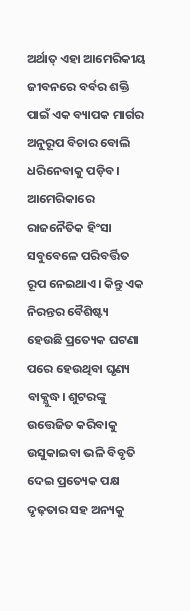ଅର୍ଥାତ୍ ଏହା ଆମେରିକୀୟ ଜୀବନରେ ବର୍ବର ଶକ୍ତି ପାଇଁ ଏକ ବ୍ୟାପକ ମାର୍ଗର ଅନୁରୂପ ବିଚାର ବୋଲି ଧରିନେବାକୁ ପଡ଼ିବ। ଆମେରିକାରେ ରାଜନୈତିକ ହିଂସା ସବୁବେଳେ ପରିବର୍ତ୍ତିତ ରୂପ ନେଇଥାଏ। କିନ୍ତୁ ଏକ ନିରନ୍ତର ବୈଶିଷ୍ଟ୍ୟ ହେଉଛି ପ୍ରତ୍ୟେକ ଘଟଣା ପରେ ହେଉଥିବା ଘୃଣ୍ୟ ବାକ୍ଯୁଦ୍ଧ। ଶୁଟରଙ୍କୁ ଉତ୍ତେଜିତ କରିବାକୁ ଉସୁକାଇବା ଭଳି ବିବୃତି ଦେଇ ପ୍ରତ୍ୟେକ ପକ୍ଷ ଦୃଢ଼ତାର ସହ ଅନ୍ୟକୁ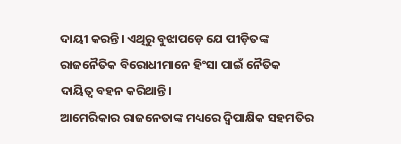ଦାୟୀ କରନ୍ତି। ଏଥିରୁ ବୁଝାପଡ଼େ ଯେ ପୀଡ଼ିତଙ୍କ ରାଜନୈତିକ ବିରୋଧୀମାନେ ହିଂସା ପାଇଁ ନୈତିକ ଦାୟିତ୍ୱ ବହନ କରିଥାନ୍ତି।
ଆମେରିକାର ରାଜନେତାଙ୍କ ମଧ୍ୟରେ ଦ୍ୱିପାକ୍ଷିକ ସହମତିର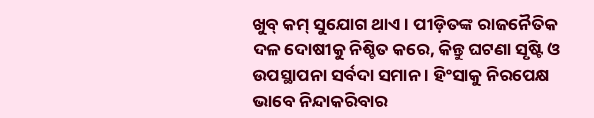ଖୁବ୍ କମ୍ ସୁଯୋଗ ଥାଏ। ପୀଡ଼ିତଙ୍କ ରାଜନୈତିକ ଦଳ ଦୋଷୀକୁ ନିଶ୍ଚିତ କରେ, କିନ୍ତୁ ଘଟଣା ସୃଷ୍ଟି ଓ ଉପସ୍ଥାପନା ସର୍ବଦା ସମାନ । ହିଂସାକୁ ନିରପେକ୍ଷ ଭାବେ ନିନ୍ଦାକରିବାର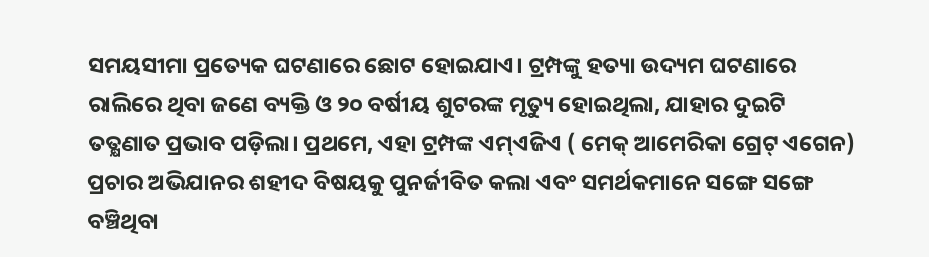ସମୟସୀମା ପ୍ରତ୍ୟେକ ଘଟଣାରେ ଛୋଟ ହୋଇଯାଏ। ଟ୍ରମ୍ପଙ୍କୁ ହତ୍ୟା ଉଦ୍ୟମ ଘଟଣାରେ ରାଲିରେ ଥିବା ଜଣେ ବ୍ୟକ୍ତି ଓ ୨୦ ବର୍ଷୀୟ ଶୁଟରଙ୍କ ମୃତ୍ୟୁ ହୋଇଥିଲା, ଯାହାର ଦୁଇଟି ତତ୍କ୍ଷଣାତ ପ୍ରଭାବ ପଡ଼ିଲା। ପ୍ରଥମେ, ଏହା ଟ୍ରମ୍ପଙ୍କ ଏମ୍ଏଜିଏ ( ମେକ୍ ଆମେରିକା ଗ୍ରେଟ୍ ଏଗେନ) ପ୍ରଚାର ଅଭିଯାନର ଶହୀଦ ବିଷୟକୁ ପୁନର୍ଜୀବିତ କଲା ଏବଂ ସମର୍ଥକମାନେ ସଙ୍ଗେ ସଙ୍ଗେ ବଞ୍ଚିଥିବା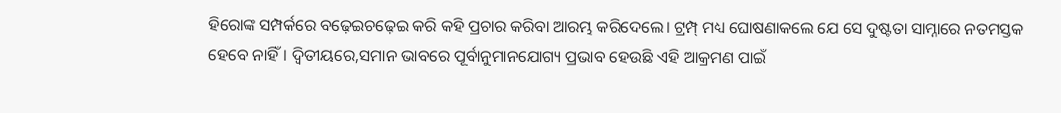ହିରୋଙ୍କ ସମ୍ପର୍କରେ ବଢ଼େଇଚଢ଼େଇ କରି କହି ପ୍ରଚାର କରିବା ଆରମ୍ଭ କରିଦେଲେ। ଟ୍ରମ୍ପ୍ ମଧ୍ୟ ଘୋଷଣାକଲେ ଯେ ସେ ଦୁଷ୍ଟତା ସାମ୍ନାରେ ନତମସ୍ତକ ହେବେ ନାହିଁ। ଦ୍ୱିତୀୟରେ,ସମାନ ଭାବରେ ପୂର୍ବାନୁମାନଯୋଗ୍ୟ ପ୍ରଭାବ ହେଉଛି ଏହି ଆକ୍ରମଣ ପାଇଁ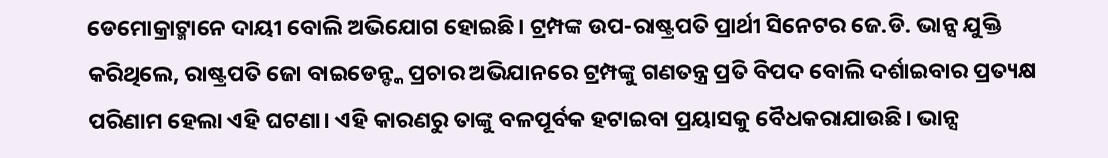ଡେମୋକ୍ରାଟ୍ମାନେ ଦାୟୀ ବୋଲି ଅଭିଯୋଗ ହୋଇଛି। ଟ୍ରମ୍ପଙ୍କ ଉପ-ରାଷ୍ଟ୍ରପତି ପ୍ରାର୍ଥୀ ସିନେଟର ଜେ.ଡି. ଭାନ୍ସ ଯୁକ୍ତି କରିଥିଲେ, ରାଷ୍ଟ୍ରପତି ଜୋ ବାଇଡେନ୍ଙ୍କ ପ୍ରଚାର ଅଭିଯାନରେ ଟ୍ରମ୍ପଙ୍କୁ ଗଣତନ୍ତ୍ର ପ୍ରତି ବିପଦ ବୋଲି ଦର୍ଶାଇବାର ପ୍ରତ୍ୟକ୍ଷ ପରିଣାମ ହେଲା ଏହି ଘଟଣା। ଏହି କାରଣରୁ ତାଙ୍କୁ ବଳପୂର୍ବକ ହଟାଇବା ପ୍ରୟାସକୁ ବୈଧକରାଯାଉଛି। ଭାନ୍ସ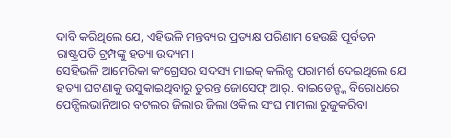ଦାବି କରିଥିଲେ ଯେ, ଏହିଭଳି ମନ୍ତବ୍ୟର ପ୍ରତ୍ୟକ୍ଷ ପରିଣାମ ହେଉଛି ପୂର୍ବତନ ରାଷ୍ଟ୍ରପତି ଟ୍ରମ୍ପଙ୍କୁ ହତ୍ୟା ଉଦ୍ୟମ।
ସେହିଭଳି ଆମେରିକା କଂଗ୍ରେସର ସଦସ୍ୟ ମାଇକ୍ କଲିନ୍ସ ପରାମର୍ଶ ଦେଇଥିଲେ ଯେ ହତ୍ୟା ଘଟଣାକୁ ଉସୁକାଇଥିବାରୁ ତୁରନ୍ତ ଜୋସେଫ୍ ଆର୍. ବାଇଡେନ୍ଙ୍କ ବିରୋଧରେ ପେନ୍ସିଲଭାନିଆର ବଟଲର ଜିଲାର ଜିଲା ଓକିଲ ସଂଘ ମାମଲା ରୁଜୁକରିବା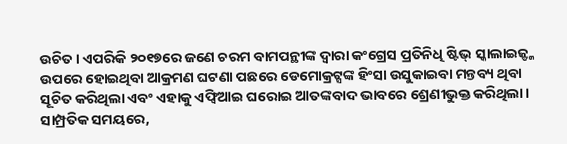ଉଚିତ। ଏପରିକି ୨୦୧୭ରେ ଜଣେ ଚରମ ବାମପନ୍ଥୀଙ୍କ ଦ୍ୱାରା କଂଗ୍ରେସ ପ୍ରତିନିଧି ଷ୍ଟିଭ୍ ସ୍କାଲାଇଜ୍ଙ୍କ ଉପରେ ହୋଇଥିବା ଆକ୍ରମଣ ଘଟଣା ପଛରେ ଡେମୋକ୍ରଟ୍ସଙ୍କ ହିଂସା ଉସୁକାଇବା ମନ୍ତବ୍ୟ ଥିବା ସୂଚିତ କରିଥିଲା ଏବଂ ଏହାକୁ ଏଫ୍ବିଆଇ ଘରୋଇ ଆତଙ୍କବାଦ ଭାବରେ ଶ୍ରେଣୀଭୁକ୍ତ କରିଥିଲା। ସାମ୍ପ୍ରତିକ ସମୟରେ,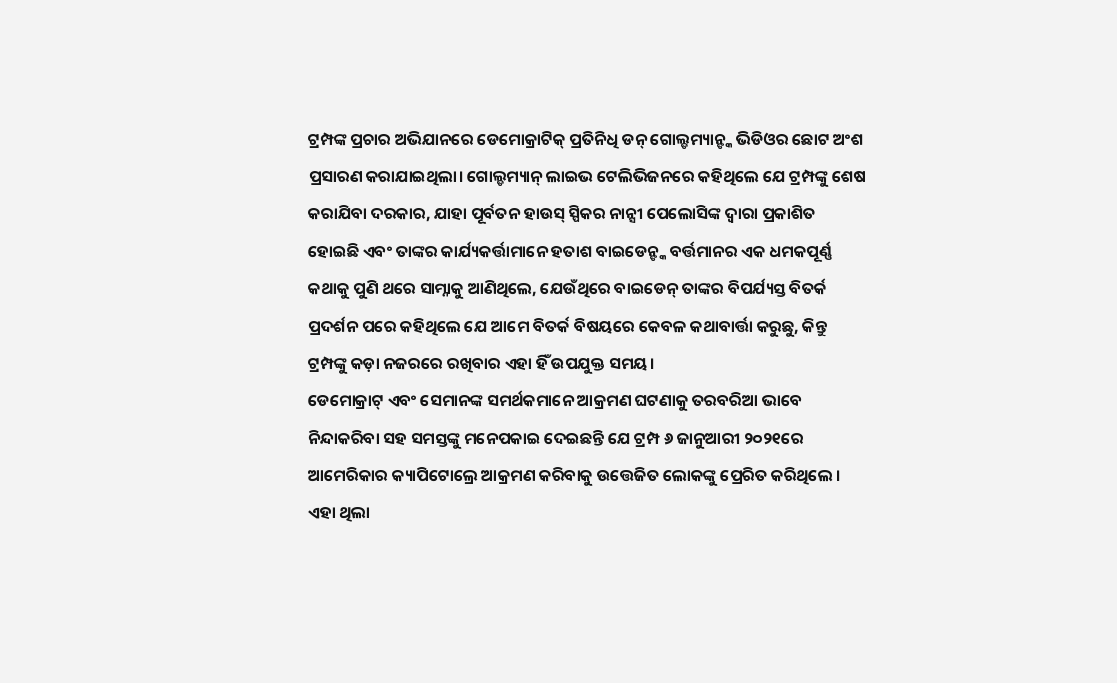ଟ୍ରମ୍ପଙ୍କ ପ୍ରଚାର ଅଭିଯାନରେ ଡେମୋକ୍ରାଟିକ୍ ପ୍ରତିନିଧି ଡନ୍ ଗୋଲ୍ଡମ୍ୟାନ୍ଙ୍କ ଭିଡିଓର ଛୋଟ ଅଂଶ ପ୍ରସାରଣ କରାଯାଇଥିଲା। ଗୋଲ୍ଡମ୍ୟାନ୍ ଲାଇଭ ଟେଲିଭିଜନରେ କହିଥିଲେ ଯେ ଟ୍ରମ୍ପଙ୍କୁ ଶେଷ କରାଯିବା ଦରକାର, ଯାହା ପୂର୍ବତନ ହାଉସ୍ ସ୍ପିକର ନାନ୍ସୀ ପେଲୋସିଙ୍କ ଦ୍ୱାରା ପ୍ରକାଶିତ ହୋଇଛି ଏବଂ ତାଙ୍କର କାର୍ଯ୍ୟକର୍ତ୍ତାମାନେ ହତାଶ ବାଇଡେନ୍ଙ୍କ ବର୍ତ୍ତମାନର ଏକ ଧମକପୂର୍ଣ୍ଣ କଥାକୁ ପୁଣି ଥରେ ସାମ୍ନାକୁ ଆଣିଥିଲେ, ଯେଉଁଥିରେ ବାଇଡେନ୍ ତାଙ୍କର ବିପର୍ଯ୍ୟସ୍ତ ବିତର୍କ ପ୍ରଦର୍ଶନ ପରେ କହିଥିଲେ ଯେ ଆମେ ବିତର୍କ ବିଷୟରେ କେବଳ କଥାବାର୍ତ୍ତା କରୁଛୁ, କିନ୍ତୁ ଟ୍ରମ୍ପଙ୍କୁ କଡ଼ା ନଜରରେ ରଖିବାର ଏହା ହିଁ ଉପଯୁକ୍ତ ସମୟ।
ଡେମୋକ୍ରାଟ୍ ଏବଂ ସେମାନଙ୍କ ସମର୍ଥକମାନେ ଆକ୍ରମଣ ଘଟଣାକୁ ତରବରିଆ ଭାବେ ନିନ୍ଦାକରିବା ସହ ସମସ୍ତଙ୍କୁ ମନେପକାଇ ଦେଇଛନ୍ତି ଯେ ଟ୍ରମ୍ପ ୬ ଜାନୁଆରୀ ୨୦୨୧ରେ ଆମେରିକାର କ୍ୟାପିଟୋଲ୍ରେ ଆକ୍ରମଣ କରିବାକୁ ଉତ୍ତେଜିତ ଲୋକଙ୍କୁ ପ୍ରେରିତ କରିଥିଲେ । ଏହା ଥିଲା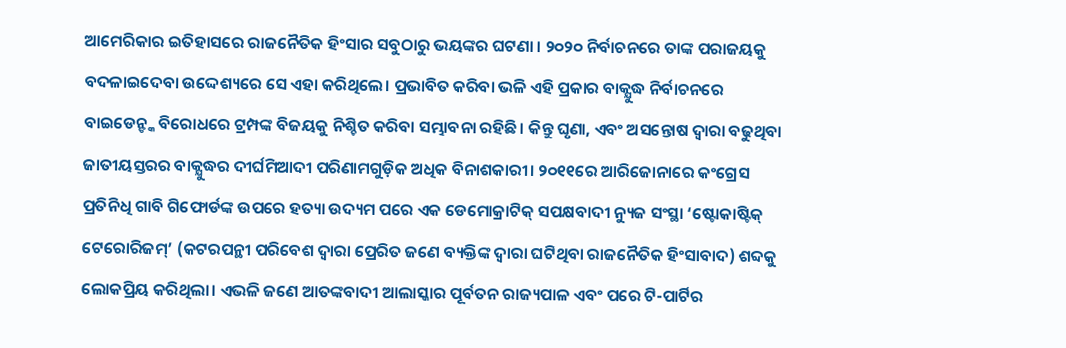ଆମେରିକାର ଇତିହାସରେ ରାଜନୈତିକ ହିଂସାର ସବୁଠାରୁ ଭୟଙ୍କର ଘଟଣା । ୨୦୨୦ ନିର୍ବାଚନରେ ତାଙ୍କ ପରାଜୟକୁ ବଦଳାଇଦେବା ଉଦ୍ଦେଶ୍ୟରେ ସେ ଏହା କରିଥିଲେ। ପ୍ରଭାବିତ କରିବା ଭଳି ଏହି ପ୍ରକାର ବାକ୍ଯୁଦ୍ଧ ନିର୍ବାଚନରେ ବାଇଡେନ୍ଙ୍କ ବିରୋଧରେ ଟ୍ରମ୍ପଙ୍କ ବିଜୟକୁ ନିଶ୍ଚିତ କରିବା ସମ୍ଭାବନା ରହିଛି। କିନ୍ତୁ ଘୃଣା, ଏବଂ ଅସନ୍ତୋଷ ଦ୍ୱାରା ବଢୁଥିବା ଜାତୀୟସ୍ତରର ବାକ୍ଯୁଦ୍ଧର ଦୀର୍ଘମିଆଦୀ ପରିଣାମଗୁଡ଼ିକ ଅଧିକ ବିନାଶକାରୀ। ୨୦୧୧ରେ ଆରିଜୋନାରେ କଂଗ୍ରେସ ପ୍ରତିନିଧି ଗାବି ଗିଫୋର୍ଡଙ୍କ ଉପରେ ହତ୍ୟା ଉଦ୍ୟମ ପରେ ଏକ ଡେମୋକ୍ରାଟିକ୍ ସପକ୍ଷବାଦୀ ନ୍ୟୁଜ ସଂସ୍ଥା ‘ଷ୍ଟୋକାଷ୍ଟିକ୍ ଟେରୋରିଜମ୍’ (କଟରପନ୍ଥୀ ପରିବେଶ ଦ୍ୱାରା ପ୍ରେରିତ ଜଣେ ବ୍ୟକ୍ତିଙ୍କ ଦ୍ୱାରା ଘଟିଥିବା ରାଜନୈତିକ ହିଂସାବାଦ) ଶବ୍ଦକୁ ଲୋକପ୍ରିୟ କରିଥିଲା। ଏଭଳି ଜଣେ ଆତଙ୍କବାଦୀ ଆଲାସ୍କାର ପୂର୍ବତନ ରାଜ୍ୟପାଳ ଏବଂ ପରେ ଟି-ପାର୍ଟିର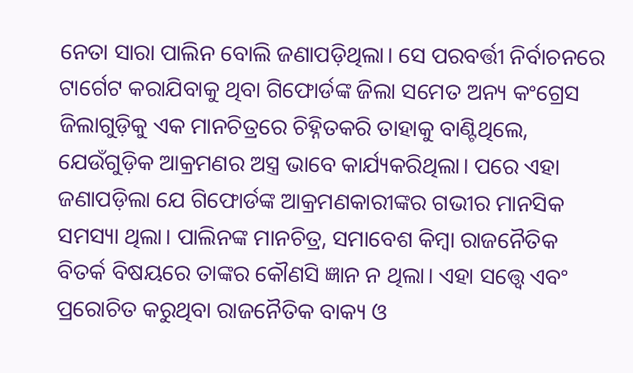ନେତା ସାରା ପାଲିନ ବୋଲି ଜଣାପଡ଼ିଥିଲା। ସେ ପରବର୍ତ୍ତୀ ନିର୍ବାଚନରେ ଟାର୍ଗେଟ କରାଯିବାକୁ ଥିବା ଗିଫୋର୍ଡଙ୍କ ଜିଲା ସମେତ ଅନ୍ୟ କଂଗ୍ରେସ ଜିଲାଗୁଡ଼ିକୁ ଏକ ମାନଚିତ୍ରରେ ଚିହ୍ନିତକରି ତାହାକୁ ବାଣ୍ଟିଥିଲେ, ଯେଉଁଗୁଡ଼ିକ ଆକ୍ରମଣର ଅସ୍ତ୍ର ଭାବେ କାର୍ଯ୍ୟକରିଥିଲା। ପରେ ଏହା ଜଣାପଡ଼ିଲା ଯେ ଗିଫୋର୍ଡଙ୍କ ଆକ୍ରମଣକାରୀଙ୍କର ଗଭୀର ମାନସିକ ସମସ୍ୟା ଥିଲା। ପାଲିନଙ୍କ ମାନଚିତ୍ର, ସମାବେଶ କିମ୍ବା ରାଜନୈତିକ ବିତର୍କ ବିଷୟରେ ତାଙ୍କର କୌଣସି ଜ୍ଞାନ ନ ଥିଲା। ଏହା ସତ୍ତ୍ୱେ ଏବଂ ପ୍ରରୋଚିତ କରୁଥିବା ରାଜନୈତିକ ବାକ୍ୟ ଓ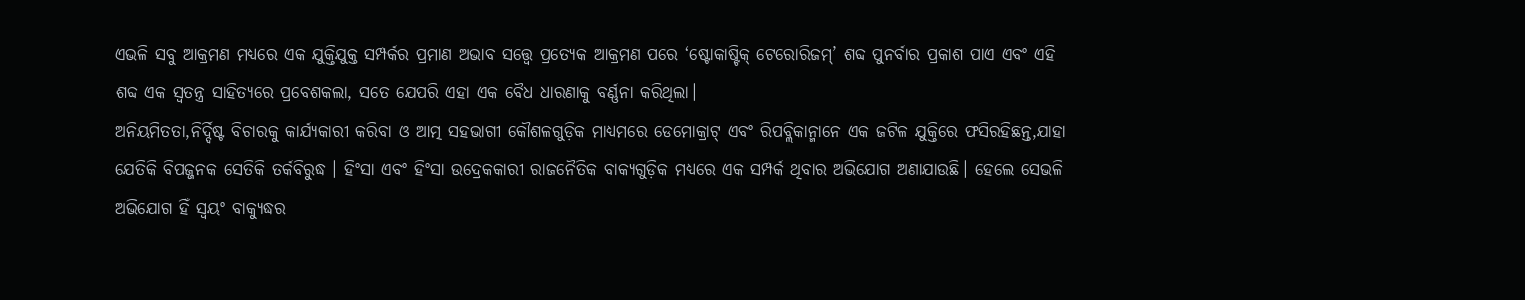ଏଭଳି ସବୁ ଆକ୍ରମଣ ମଧ୍ୟରେ ଏକ ଯୁକ୍ତିଯୁକ୍ତ ସମ୍ପର୍କର ପ୍ରମାଣ ଅଭାବ ସତ୍ତ୍ୱେ ପ୍ରତ୍ୟେକ ଆକ୍ରମଣ ପରେ ‘ଷ୍ଟୋକାଷ୍ଟିକ୍ ଟେରୋରିଜମ୍’ ଶବ୍ଦ ପୁନର୍ବାର ପ୍ରକାଶ ପାଏ ଏବଂ ଏହି ଶବ୍ଦ ଏକ ସ୍ବତନ୍ତ୍ର ସାହିତ୍ୟରେ ପ୍ରବେଶକଲା, ସତେ ଯେପରି ଏହା ଏକ ବୈଧ ଧାରଣାକୁ ବର୍ଣ୍ଣନା କରିଥିଲା।
ଅନିୟମିତତା,ନିର୍ଦ୍ଦିଷ୍ଟ ବିଚାରକୁ କାର୍ଯ୍ୟକାରୀ କରିବା ଓ ଆତ୍ମ ସହଭାଗୀ କୌଶଳଗୁଡ଼ିକ ମାଧ୍ୟମରେ ଡେମୋକ୍ରାଟ୍ ଏବଂ ରିପବ୍ଲିକାନ୍ମାନେ ଏକ ଜଟିଳ ଯୁକ୍ତିରେ ଫସିରହିଛନ୍ତ,ଯାହା ଯେତିକି ବିପଜ୍ଜନକ ସେତିକି ତର୍କବିରୁଦ୍ଧ । ହିଂସା ଏବଂ ହିଂସା ଉଦ୍ରେକକାରୀ ରାଜନୈତିକ ବାକ୍ୟଗୁଡ଼ିକ ମଧ୍ୟରେ ଏକ ସମ୍ପର୍କ ଥିବାର ଅଭିଯୋଗ ଅଣାଯାଉଛି। ହେଲେ ସେଭଳି ଅଭିଯୋଗ ହିଁ ସ୍ବୟଂ ବାକ୍ଯୁଦ୍ଧର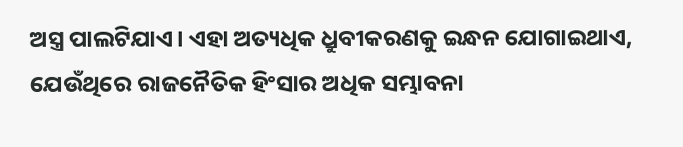ଅସ୍ତ୍ର ପାଲଟିଯାଏ। ଏହା ଅତ୍ୟଧିକ ଧ୍ରୁବୀକରଣକୁ ଇନ୍ଧନ ଯୋଗାଇଥାଏ, ଯେଉଁଥିରେ ରାଜନୈତିକ ହିଂସାର ଅଧିକ ସମ୍ଭାବନା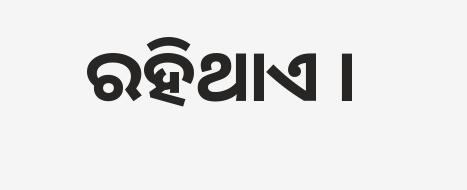ରହିଥାଏ ।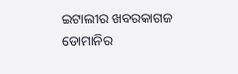ଇଟାଲୀର ଖବରକାଗଜ ଡୋମାନିର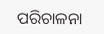ପରିଚାଳନା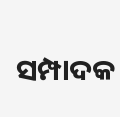ସମ୍ପାଦକ